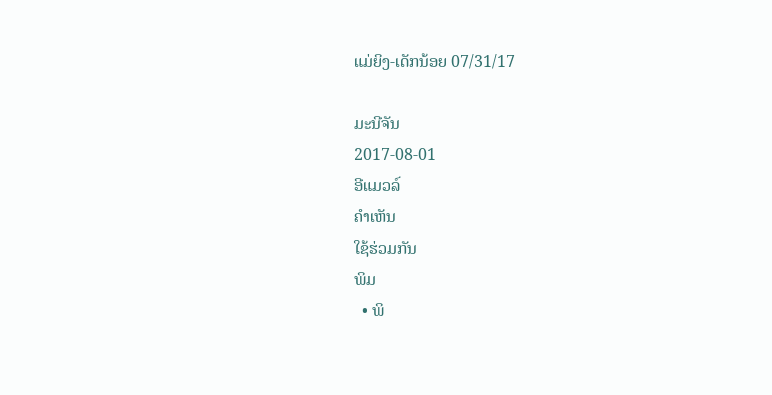ແມ່ຍິງ-ເດັກນ້ອຍ 07/31/17

ມະນີຈັນ
2017-08-01
ອີແມວລ໌
ຄໍາເຫັນ
ໃຊ້ຮ່ວມກັນ
ພິມ
  • ພິ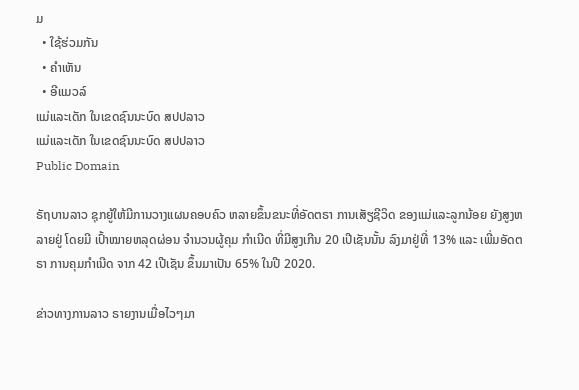ມ
  • ໃຊ້ຮ່ວມກັນ
  • ຄໍາເຫັນ
  • ອີແມວລ໌
ແມ່ແລະເດັກ ໃນເຂດຊົນນະບົດ ສປປລາວ
ແມ່ແລະເດັກ ໃນເຂດຊົນນະບົດ ສປປລາວ
Public Domain

ຣັຖບານລາວ ຊຸກຍູ້ໃຫ້ມີການວາງແຜນຄອບຄົວ ຫລາຍຂຶ້ນຂນະທີ່ອັດຕຣາ ການເສັຽຊີວິດ ຂອງແມ່ແລະລູກນ້ອຍ ຍັງສູງຫລາຍຢູ່ ໂດຍມີ ເປົ້າໝາຍຫລຸດຜ່ອນ ຈຳນວນຜູ້ຄຸມ ກໍາເນີດ ທີ່ມີສູງເກີນ 20 ເປີເຊັນນັ້ນ ລົງມາຢູ່ທີ່ 13% ແລະ ເພີ່ມອັດຕຣາ ການຄຸມກໍາເນີດ ຈາກ 42 ເປີເຊັນ ຂຶ້ນມາເປັນ 65% ໃນປີ 2020.

ຂ່າວທາງການລາວ ຣາຍງານເມື່ອໄວໆມາ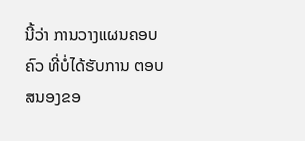ນີ້ວ່າ ການວາງແຜນຄອບຄົວ ທີ່ບໍ່ໄດ້ຮັບການ ຕອບສນອງຂອ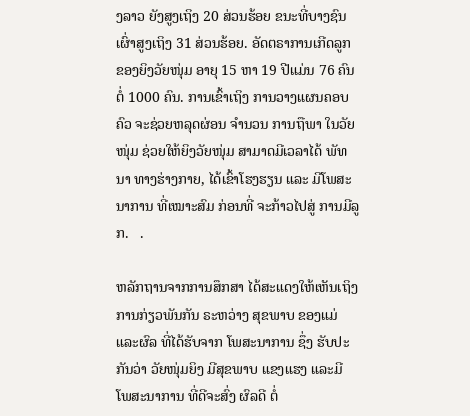ງລາວ ຍັງສູງເຖິງ 20 ສ່ວນຮ້ອຍ ຂນະທີ່ບາງຊົນ ເຜົ່າສູງເຖິງ 31 ສ່ວນຮ້ອຍ. ອັດຕຣາການເກີດລູກ ຂອງຍິງວັຍໜຸ່ມ ອາຍຸ 15 ຫາ 19 ປີແມ່ນ 76 ຄົນຕໍ່ 1000 ຄົນ. ການເຂົ້າເຖິງ ການວາງແຜນຄອບຄົວ ຈະຊ່ວຍຫລຸດຜ່ອນ ຈໍານວນ ການຖືພາ ໃນວັຍໜຸ່ມ ຊ່ວຍໃຫ້ຍິງວັຍໜຸ່ມ ສາມາດມີເວລາໄດ້ ພັທນາ ທາງຮ່າງກາຍ, ໄດ້ເຂົ້າໂຮງຮຽນ ແລະ ມີໂພສະນາການ ທີ່ເໝາະສົມ ກ່ອນທີ່ ຈະກ້າວໄປສູ່ ການມີລູກ.   .

ຫລັກຖານຈາກການສຶກສາ ໄດ້ສະແດງໃຫ້ເຫັນເຖິງ ການກ່ຽວພັນກັນ ຣະຫວ່າງ ສຸຂພາບ ຂອງແມ່ແລະຜົລ ທີ່ໄດ້ຮັບຈາກ ໂພສະນາການ ຊຶ່ງ ຮັບປະກັນວ່າ ວັຍໜຸ່ມຍິງ ມີສຸຂພາບ ແຂງແຮງ ແລະມີ ໂພສະນາການ ທີ່ດີຈະສົ່ງ ຜົລດີ ຕໍ່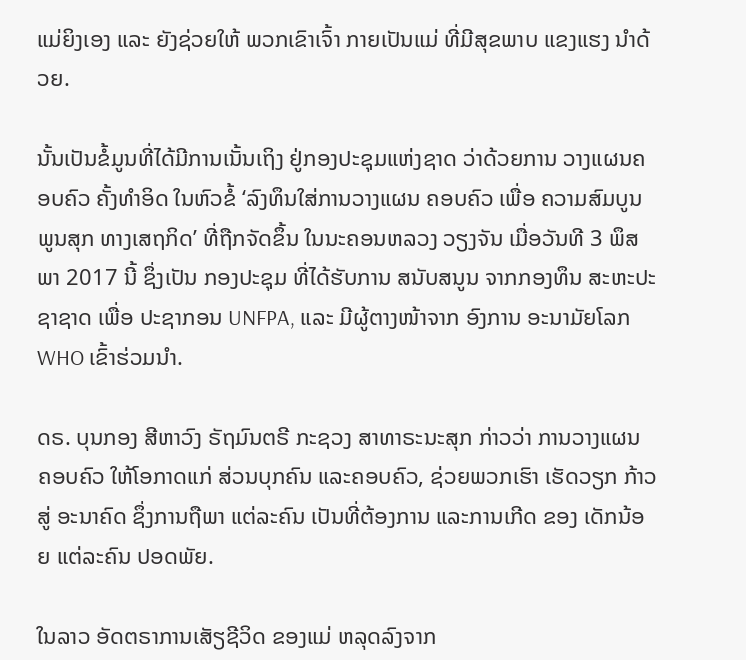ແມ່ຍິງເອງ ແລະ ຍັງຊ່ວຍໃຫ້ ພວກເຂົາເຈົ້າ ກາຍເປັນແມ່ ທີ່ມີສຸຂພາບ ແຂງແຮງ ນຳດ້ວຍ.

ນັ້ນເປັນຂໍ້ມູນທີ່ໄດ້ມີການເນັ້ນເຖິງ ຢູ່ກອງປະຊຸມແຫ່ງຊາດ ວ່າດ້ວຍການ ວາງແຜນຄອບຄົວ ຄັ້ງທໍາອິດ ໃນຫົວຂໍ້ ‘ລົງທຶນໃສ່ການວາງແຜນ ຄອບຄົວ ເພື່ອ ຄວາມສົມບູນ ພູນສຸກ ທາງເສຖກິດ’ ທີ່ຖືກຈັດຂຶ້ນ ໃນນະຄອນຫລວງ ວຽງຈັນ ເມື່ອວັນທີ 3 ພຶສພາ 2017 ນີ້ ຊຶ່ງເປັນ ກອງປະຊຸມ ທີ່ໄດ້ຮັບການ ສນັບສນູນ ຈາກກອງທຶນ ສະຫະປະຊາຊາດ ເພື່ອ ປະຊາກອນ UNFPA, ແລະ ມີຜູ້ຕາງໜ້າຈາກ ອົງການ ອະນາມັຍໂລກ WHO ເຂົ້າຮ່ວມນໍາ.

ດຣ. ບຸນກອງ ສີຫາວົງ ຣັຖມົນຕຣີ ກະຊວງ ສາທາຣະນະສຸກ ກ່າວວ່າ ການວາງແຜນ ຄອບຄົວ ໃຫ້ໂອກາດແກ່ ສ່ວນບຸກຄົນ ແລະຄອບຄົວ, ຊ່ວຍພວກເຮົາ ເຮັດວຽກ ກ້າວສູ່ ອະນາຄົດ ຊຶ່ງການຖືພາ ແຕ່ລະຄົນ ເປັນທີ່ຕ້ອງການ ແລະການເກີດ ຂອງ ເດັກນ້ອຍ ແຕ່ລະຄົນ ປອດພັຍ.

ໃນລາວ ອັດຕຣາການເສັຽຊີວິດ ຂອງແມ່ ຫລຸດລົງຈາກ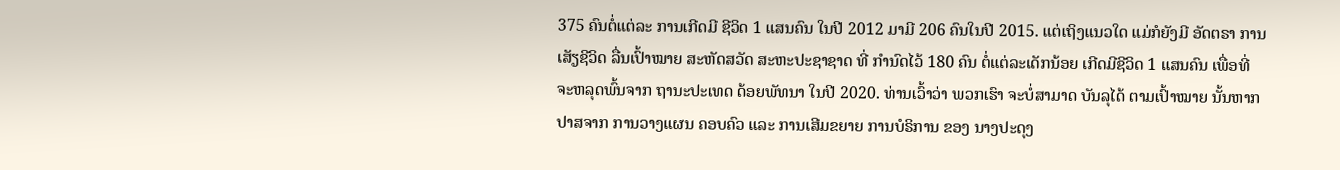375 ຄົນຕໍ່ແຕ່ລະ ການເກີດມີ ຊີວິດ 1 ແສນຄົນ ໃນປີ 2012 ມາມີ 206 ຄົນໃນປີ 2015. ແຕ່ເຖິງແນວໃດ ແມ່ກໍຍັງມີ ອັດຕຣາ ການເສັຽຊີວິດ ລື່ນເປົ້າໝາຍ ສະຫັດສວັດ ສະຫະປະຊາຊາດ ທີ່ ກໍານົດໄວ້ 180 ຄົນ ຕໍ່ແຕ່ລະເດັກນ້ອຍ ເກີດມີຊີວິດ 1 ແສນຄົນ ເພື່ອທີ່ ຈະຫລຸດພົ້ນຈາກ ຖານະປະເທດ ດ້ອຍພັທນາ ໃນປີ 2020. ທ່ານເວົ້າວ່າ ພວກເຮົາ ຈະບໍ່ສາມາດ ບັນລຸໄດ້ ຕາມເປົ້າໝາຍ ນັ້ນຫາກ ປາສຈາກ ການວາງແຜນ ຄອບຄົວ ແລະ ການເສີມຂຍາຍ ການບໍຣິການ ຂອງ ນາງປະດຸງ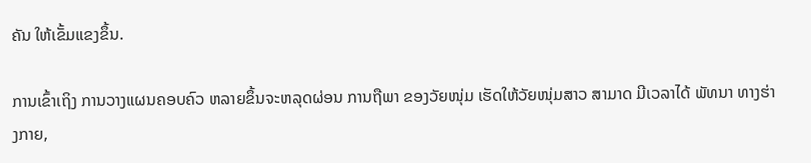ຄັນ ໃຫ້ເຂັ້ມແຂງຂຶ້ນ.

ການເຂົ້າເຖິງ ການວາງແຜນຄອບຄົວ ຫລາຍຂຶ້ນຈະຫລຸດຜ່ອນ ການຖືພາ ຂອງວັຍໜຸ່ມ ເຮັດໃຫ້ວັຍໜຸ່ມສາວ ສາມາດ ມີເວລາໄດ້ ພັທນາ ທາງຮ່າງກາຍ,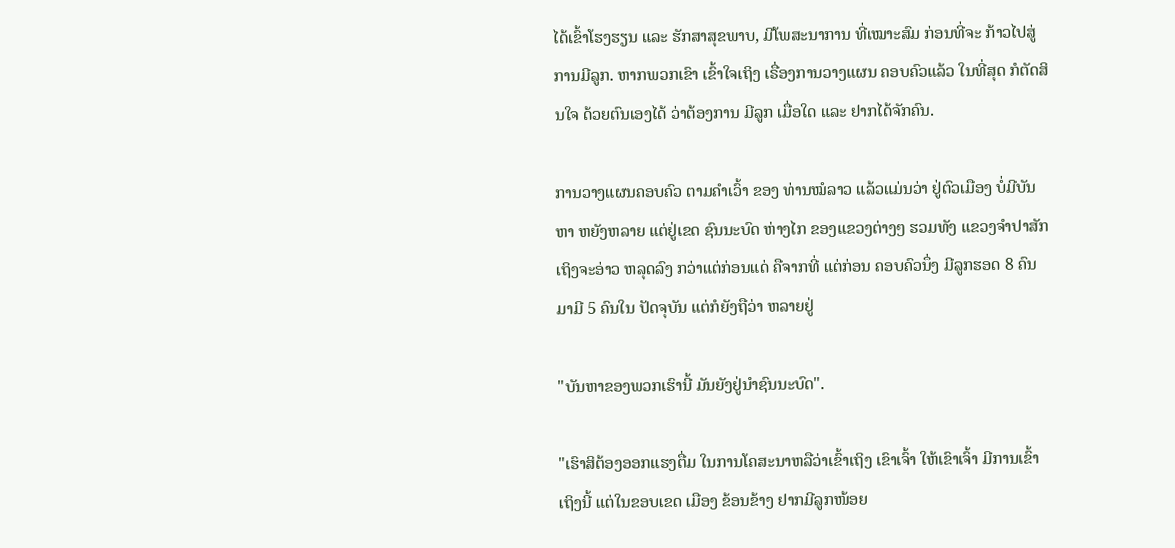ໄດ້ເຂົ້າໂຮງຮຽນ ແລະ ຮັກສາສຸຂພາບ, ມີໂພສະນາການ ທີ່ເໝາະສົມ ກ່ອນທີ່ຈະ ກ້າວໄປສູ່ ການມີລູກ. ຫາກພວກເຂົາ ເຂົ້າໃຈເຖິງ ເຣື່ອງການວາງແຜນ ຄອບຄົວແລ້ວ ໃນທີ່ສຸດ ກໍຕັດສິນໃຈ ດ້ວຍຕົນເອງໄດ້ ວ່າຕ້ອງການ ມີລູກ ເມື່ອໃດ ແລະ ຢາກໄດ້ຈັກຄົນ.

ການວາງແຜນຄອບຄົວ ຕາມຄໍາເວົ້າ ຂອງ ທ່ານໝໍລາວ ແລ້ວແມ່ນວ່າ ຢູ່ຕົວເມືອງ ບໍ່ມີບັນຫາ ຫຍັງຫລາຍ ແຕ່ຢູ່ເຂດ ຊົນນະບົດ ຫ່າງໄກ ຂອງແຂວງຕ່າງໆ ຮວມທັງ ແຂວງຈໍາປາສັກ ເຖິງຈະອ່າວ ຫລຸດລົງ ກວ່າແຕ່ກ່ອນແດ່ ຄືຈາກທີ່ ແຕ່ກ່ອນ ຄອບຄົວນຶ່ງ ມີລູກຮອດ 8 ຄົນມາມີ 5 ຄົນໃນ ປັດຈຸບັນ ແຕ່ກໍຍັງຖືວ່າ ຫລາຍຢູ່

"ບັນຫາຂອງພວກເຮົານີ້ ມັນຍັງຢູ່ນໍາຊົນນະບົດ".

"ເຮົາສິຕ້ອງອອກແຮງຕື່ມ ໃນການໂຄສະນາຫລືວ່າເຂົ້າເຖິງ ເຂົາເຈົ້າ ໃຫ້ເຂົາເຈົ້າ ມີການເຂົ້າເຖິງນີ້ ແຕ່ໃນຂອບເຂດ ເມືອງ ຂ້ອນຂ້າງ ຢາກມີລູກໜ້ອຍ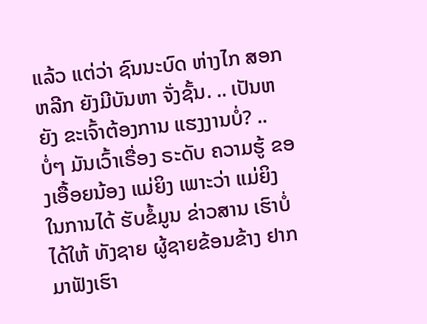ແລ້ວ ແຕ່ວ່າ ຊົນນະບົດ ຫ່າງໄກ ສອກຫລີກ ຍັງມີບັນຫາ ຈັ່ງຊັ້ນ. .. ເປັນຫຍັງ ຂະເຈົ້າຕ້ອງການ ແຮງງານບໍ່? .. ບໍ່ໆ ມັນເວົ້າເຣື່ອງ ຣະດັບ ຄວາມຮູ້ ຂອງເອື້ອຍນ້ອງ ແມ່ຍິງ ເພາະວ່າ ແມ່ຍິງ ໃນການໄດ້ ຮັບຂໍ້ມູນ ຂ່າວສານ ເຮົາບໍ່ໄດ້ໃຫ້ ທັງຊາຍ ຜູ້ຊາຍຂ້ອນຂ້າງ ຢາກມາຟັງເຮົາ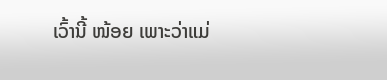ເວົ້ານີ້ ໜ້ອຍ ເພາະວ່າແມ່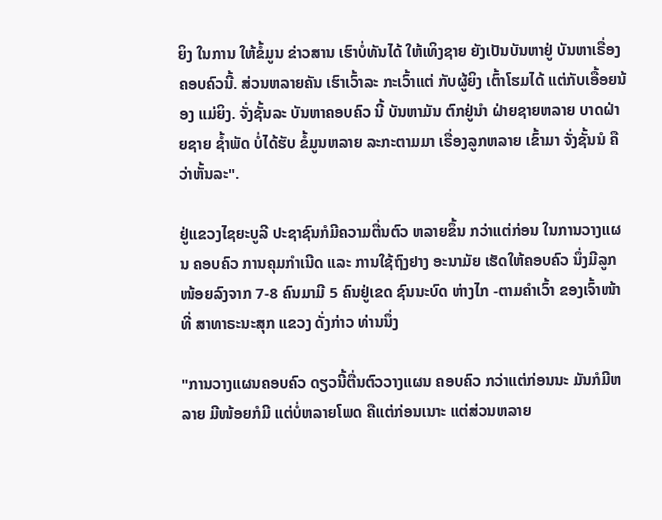ຍິງ ໃນການ ໃຫ້ຂໍ້ມູນ ຂ່າວສານ ເຮົາບໍ່ທັນໄດ້ ໃຫ້ເທິງຊາຍ ຍັງເປັນບັນຫາຢູ່ ບັນຫາເຣື່ອງ ຄອບຄົວນີ້. ສ່ວນຫລາຍຄັນ ເຮົາເວົ້າລະ ກະເວົ້າແຕ່ ກັບຜູ້ຍິງ ເຕົ້າໂຮມໄດ້ ແຕ່ກັບເອື້ອຍນ້ອງ ແມ່ຍິງ. ຈັ່ງຊັ້ນລະ ບັນຫາຄອບຄົວ ນີ້ ບັນຫາມັນ ຕົກຢູ່ນໍາ ຝ່າຍຊາຍຫລາຍ ບາດຝ່າຍຊາຍ ຊໍ້າພັດ ບໍ່ໄດ້ຮັບ ຂໍ້ມູນຫລາຍ ລະກະຕາມມາ ເຣື່ອງລູກຫລາຍ ເຂົ້າມາ ຈັ່ງຊັ້ນນໍ ຄືວ່າຫັ້ນລະ".

ຢູ່ແຂວງໄຊຍະບູລີ ປະຊາຊົນກໍມີຄວາມຕື່ນຕົວ ຫລາຍຂຶ້ນ ກວ່າແຕ່ກ່ອນ ໃນການວາງແຜນ ຄອບຄົວ ການຄຸມກໍາເນີດ ແລະ ການໃຊ້ຖົງຢາງ ອະນາມັຍ ເຮັດໃຫ້ຄອບຄົວ ນຶ່ງມີລູກ ໜ້ອຍລົງຈາກ 7-8 ຄົນມາມີ 5 ຄົນຢູ່ເຂດ ຊົນນະບົດ ຫ່າງໄກ -ຕາມຄໍາເວົ້າ ຂອງເຈົ້າໜ້າທີ່ ສາທາຣະນະສຸກ ແຂວງ ດັ່ງກ່າວ ທ່ານນຶ່ງ

"ການວາງແຜນຄອບຄົວ ດຽວນີ້ຕື່ນຕົວວາງແຜນ ຄອບຄົວ ກວ່າແຕ່ກ່ອນນະ ມັນກໍມີຫລາຍ ມີໜ້ອຍກໍມີ ແຕ່ບໍ່ຫລາຍໂພດ ຄືແຕ່ກ່ອນເນາະ ແຕ່ສ່ວນຫລາຍ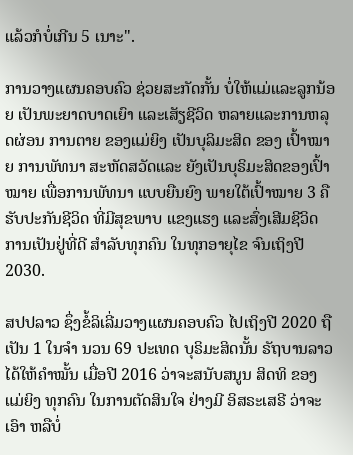ແລ້ວກໍບໍ່ເກີນ 5 ເນາະ".

ການວາງແຜນຄອບຄົວ ຊ່ວຍສະກັດກັ້ນ ບໍ່ໃຫ້ແມ່ແລະລູກນ້ອຍ ເປັນພະຍາດບາດເຍົາ ແລະເສັຽຊີວິດ ຫລາຍແລະການຫລຸດຜ່ອນ ການຕາຍ ຂອງແມ່ຍິງ ເປັນບຸລິມະສິດ ຂອງ ເປົ້າໝາຍ ການພັທນາ ສະຫັດສວັດແລະ ຍັງເປັນບຸຣິມະສິດຂອງເປົ້າໝາຍ ເພື່ອການພັທນາ ແບບຍືນຍົງ ພາຍໃຕ້ເປົ້າໝາຍ 3 ຄືຮັບປະກັນຊີວິດ ທີ່ມີສຸຂພາບ ແຂງແຮງ ແລະສົ່ງເສີມຊີວິດ ການເປັນຢູ່ທີ່ດີ ສໍາລັບທຸກຄົນ ໃນທຸກອາຍຸໄຂ ຈົນເຖິງປີ 2030.

ສປປລາວ ຊຶ່ງຂໍ້ລິເລີ່ມວາງແຜນຄອບຄົວ ໄປເຖິງປີ 2020 ຖືເປັນ 1 ໃນຈໍາ ນວນ 69 ປະເທດ ບຸຣິມະສິດນັ້ນ ຣັຖບານລາວ ໄດ້ໃຫ້ຄໍາໝັ້ນ ເມື່ອປີ 2016 ວ່າຈະສນັບສນູນ ສິດທິ ຂອງແມ່ຍິງ ທຸກຄົນ ໃນການຕັດສິນໃຈ ຢ່າງມີ ອິສຣະເສຣີ ວ່າຈະເອົາ ຫລືບໍ່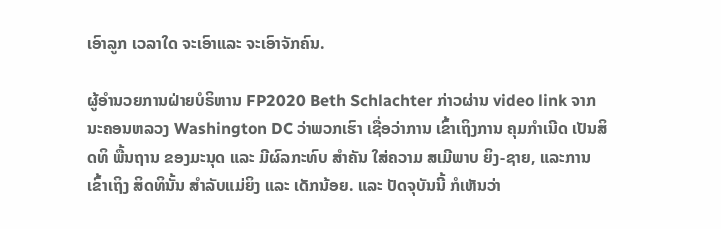ເອົາລູກ ເວລາໃດ ຈະເອົາແລະ ຈະເອົາຈັກຄົນ.

ຜູ້ອໍານວຍການຝ່າຍບໍຣິຫານ FP2020 Beth Schlachter ກ່າວຜ່ານ video link ຈາກນະຄອນຫລວງ Washington DC ວ່າພວກເຮົາ ເຊື່ອວ່າການ ເຂົ້າເຖິງການ ຄຸມກໍາເນີດ ເປັນສິດທິ ພື້ນຖານ ຂອງມະນຸດ ແລະ ມີຜົລກະທົບ ສໍາຄັນ ໃສ່ຄວາມ ສເມີພາບ ຍິງ-ຊາຍ, ແລະການເຂົ້າເຖິງ ສິດທິນັ້ນ ສໍາລັບແມ່ຍິງ ແລະ ເດັກນ້ອຍ. ແລະ ປັດຈຸບັນນີ້ ກໍເຫັນວ່າ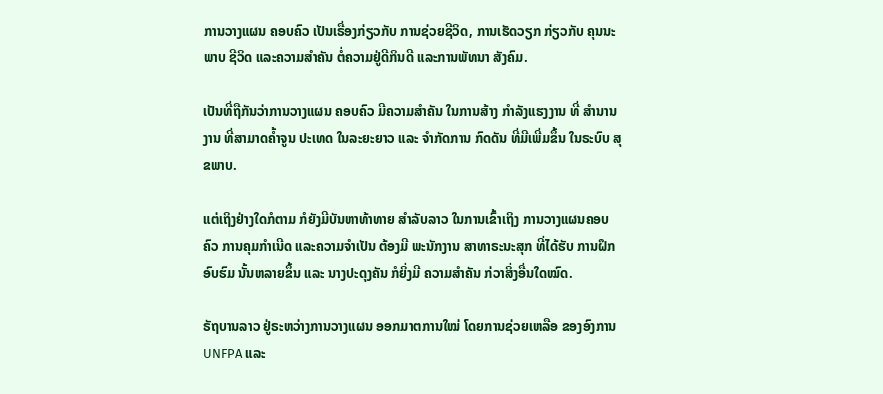ການວາງແຜນ ຄອບຄົວ ເປັນເຣື່ອງກ່ຽວກັບ ການຊ່ວຍຊີວິດ, ການເຮັດວຽກ ກ່ຽວກັບ ຄຸນນະພາບ ຊີວິດ ແລະຄວາມສຳຄັນ ຕໍ່ຄວາມຢູ່ດີກິນດີ ແລະການພັທນາ ສັງຄົມ.

ເປັນທີ່ຖືກັນວ່າການວາງແຜນ ຄອບຄົວ ມີຄວາມສໍາຄັນ ໃນການສ້າງ ກໍາລັງແຮງງານ ທີ່ ສໍານານງານ ທີ່ສາມາດຄໍ້າຈູນ ປະເທດ ໃນລະຍະຍາວ ແລະ ຈໍາກັດການ ກົດດັນ ທີ່ມີເພີ່ມຂຶ້ນ ໃນຣະບົບ ສຸຂພາບ.

ແຕ່ເຖິງຢ່າງໃດກໍຕາມ ກໍຍັງມີບັນຫາທ້າທາຍ ສໍາລັບລາວ ໃນການເຂົ້າເຖິງ ການວາງແຜນຄອບຄົວ ການຄຸມກໍາເນີດ ແລະຄວາມຈໍາເປັນ ຕ້ອງມີ ພະນັກງານ ສາທາຣະນະສຸກ ທີ່ໄດ້ຮັບ ການຝຶກອົບຮົມ ນັ້ນຫລາຍຂຶ້ນ ແລະ ນາງປະດຸງຄັນ ກໍຍິ່ງມີ ຄວາມສໍາຄັນ ກ່ວາສິ່ງອື່ນໃດໝົດ.

ຣັຖບານລາວ ຢູ່ຣະຫວ່າງການວາງແຜນ ອອກມາຕການໃໝ່ ໂດຍການຊ່ວຍເຫລືອ ຂອງອົງການ UNFPA ແລະ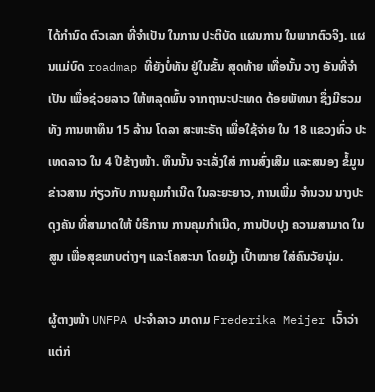ໄດ້ກໍານົດ ຕົວເລກ ທີ່ຈໍາເປັນ ໃນການ ປະຕິບັດ ແຜນການ ໃນພາກຕົວຈິງ. ແຜນແມ່ບົດ roadmap ທີ່ຍັງບໍ່ທັນ ຢູ່ໃນຂັ້ນ ສຸດທ້າຍ ເທື່ອນັ້ນ ວາງ ອັນທີ່ຈໍາເປັນ ເພື່ອຊ່ວຍລາວ ໃຫ້ຫລຸດພົ້ນ ຈາກຖານະປະເທດ ດ້ອຍພັທນາ ຊຶ່ງມີຮວມທັງ ການຫາທຶນ 15 ລ້ານ ໂດລາ ສະຫະຣັຖ ເພື່ອໃຊ້ຈ່າຍ ໃນ 18 ແຂວງທົ່ວ ປະເທດລາວ ໃນ 4 ປີຂ້າງໜ້າ. ທຶນນັ້ນ ຈະເລັ່ງໃສ່ ການສົ່ງເສີມ ແລະສນອງ ຂໍ້ມູນຂ່າວສານ ກ່ຽວກັບ ການຄຸມກໍາເນີດ ໃນລະຍະຍາວ, ການເພີ່ມ ຈໍານວນ ນາງປະດຸງຄັນ ທີ່ສາມາດໃຫ້ ບໍຣິການ ການຄຸມກໍາເນີດ, ການປັບປຸງ ຄວາມສາມາດ ໃນສູນ ເພື່ອສຸຂພາບຕ່າງໆ ແລະໂຄສະນາ ໂດຍມຸ້ງ ເປົ້າໝາຍ ໃສ່ຄົນວັຍນຸ່ມ.

ຜູ້ຕາງໜ້າ UNFPA ປະຈໍາລາວ ມາດາມ Frederika Meijer ເວົ້າວ່າ ແຕ່ກ່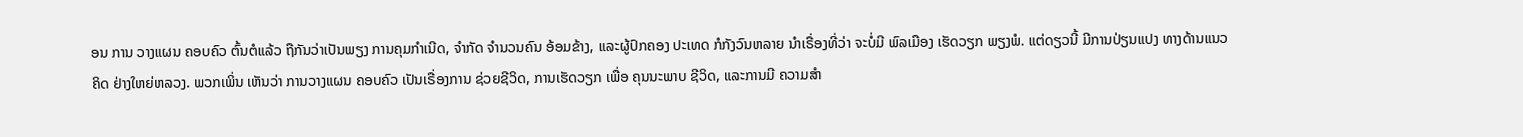ອນ ການ ວາງແຜນ ຄອບຄົວ ຕົ້ນຕໍແລ້ວ ຖືກັນວ່າເປັນພຽງ ການຄຸມກໍາເນີດ, ຈໍາກັດ ຈໍານວນຄົນ ອ້ອມຂ້າງ, ແລະຜູ້ປົກຄອງ ປະເທດ ກໍກັງວົນຫລາຍ ນໍາເຣື່ອງທີ່ວ່າ ຈະບໍ່ມີ ພົລເມືອງ ເຮັດວຽກ ພຽງພໍ. ແຕ່ດຽວນີ້ ມີການປ່ຽນແປງ ທາງດ້ານແນວຄິດ ຢ່າງໃຫຍ່ຫລວງ. ພວກເພິ່ນ ເຫັນວ່າ ການວາງແຜນ ຄອບຄົວ ເປັນເຣື່ອງການ ຊ່ວຍຊີວິດ, ການເຮັດວຽກ ເພື່ອ ຄຸນນະພາບ ຊີວິດ, ແລະການມີ ຄວາມສຳ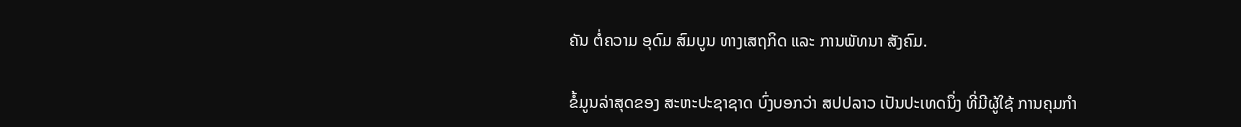ຄັນ ຕໍ່ຄວາມ ອຸດົມ ສົມບູນ ທາງເສຖກິດ ແລະ ການພັທນາ ສັງຄົມ.

ຂໍ້ມູນລ່າສຸດຂອງ ສະຫະປະຊາຊາດ ບົ່ງບອກວ່າ ສປປລາວ ເປັນປະເທດນຶ່ງ ທີ່ມີຜູ້ໃຊ້ ການຄຸມກໍາ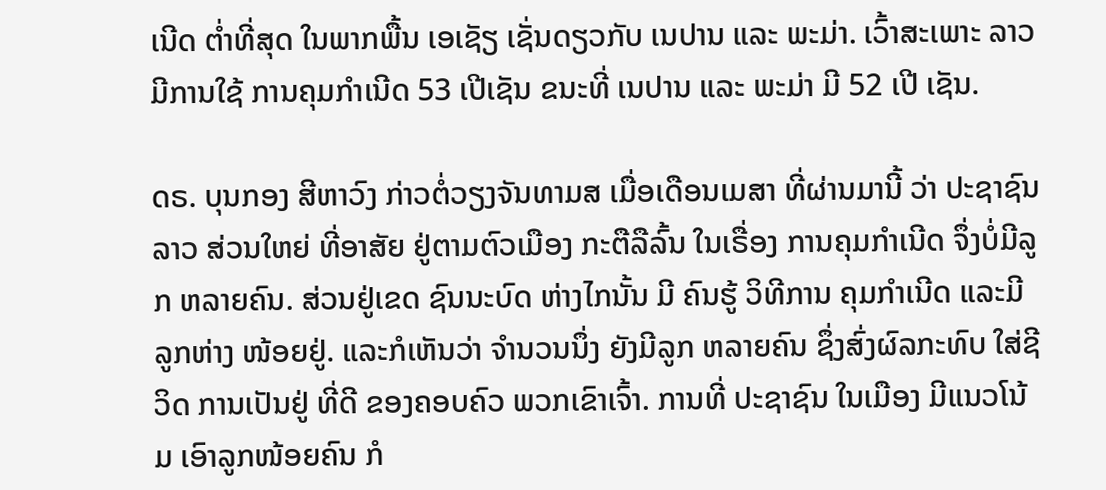ເນີດ ຕໍ່າທີ່ສຸດ ໃນພາກພື້ນ ເອເຊັຽ ເຊັ່ນດຽວກັບ ເນປານ ແລະ ພະມ່າ. ເວົ້າສະເພາະ ລາວ ມີການໃຊ້ ການຄຸມກໍາເນີດ 53 ເປີເຊັນ ຂນະທີ່ ເນປານ ແລະ ພະມ່າ ມີ 52 ເປີ ເຊັນ.

ດຣ. ບຸນກອງ ສີຫາວົງ ກ່າວຕໍ່ວຽງຈັນທາມສ ເມື່ອເດືອນເມສາ ທີ່ຜ່ານມານີ້ ວ່າ ປະຊາຊົນລາວ ສ່ວນໃຫຍ່ ທີ່ອາສັຍ ຢູ່ຕາມຕົວເມືອງ ກະຕືລືລົ້ນ ໃນເຣື່ອງ ການຄຸມກໍາເນີດ ຈຶ່ງບໍ່ມີລູກ ຫລາຍຄົນ. ສ່ວນຢູ່ເຂດ ຊົນນະບົດ ຫ່າງໄກນັ້ນ ມີ ຄົນຮູ້ ວິທີການ ຄຸມກໍາເນີດ ແລະມີ ລູກຫ່າງ ໜ້ອຍຢູ່. ແລະກໍເຫັນວ່າ ຈໍານວນນຶ່ງ ຍັງມີລູກ ຫລາຍຄົນ ຊຶ່ງສົ່ງຜົລກະທົບ ໃສ່ຊີວິດ ການເປັນຢູ່ ທີ່ດີ ຂອງຄອບຄົວ ພວກເຂົາເຈົ້າ. ການທີ່ ປະຊາຊົນ ໃນເມືອງ ມີແນວໂນ້ມ ເອົາລູກໜ້ອຍຄົນ ກໍ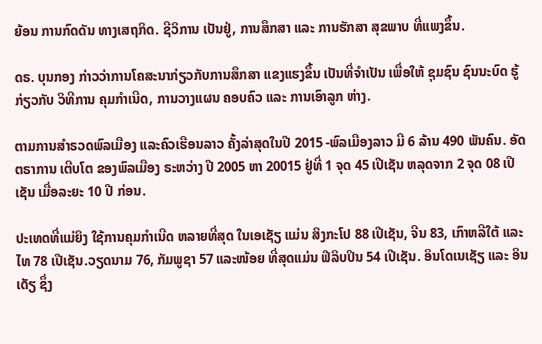ຍ້ອນ ການກົດດັນ ທາງເສຖກິດ. ຊີວິການ ເປັນຢູ່, ການສຶກສາ ແລະ ການຮັກສາ ສຸຂພາບ ທີ່ແພງຂຶ້ນ.

ດຣ. ບຸນກອງ ກ່າວວ່າການໂຄສະນາກ່ຽວກັບການສຶກສາ ແຂງແຮງຂຶ້ນ ເປັນທີ່ຈໍາເປັນ ເພື່ອໃຫ້ ຊຸມຊົນ ຊົນນະບົດ ຮູ້ກ່ຽວກັບ ວິທີການ ຄຸມກໍາເນີດ, ການວາງແຜນ ຄອບຄົວ ແລະ ການເອົາລູກ ຫ່າງ.

ຕາມການສໍາຣວດພົລເມືອງ ແລະຄົວເຮືອນລາວ ຄັ້ງລ່າສຸດໃນປີ 2015 -ພົລເມືອງລາວ ມີ 6 ລ້ານ 490 ພັນຄົນ. ອັດຕຣາການ ເຕີບໂຕ ຂອງພົລເມືອງ ຣະຫວ່າງ ປີ 2005 ຫາ 20015 ຢູ່ທີ່ 1 ຈຸດ 45 ເປີເຊັນ ຫລຸດຈາກ 2 ຈຸດ 08 ເປີເຊັນ ເມື່ອລະຍະ 10 ປີ ກ່ອນ.

ປະເທດທີ່ແມ່ຍິງ ໃຊ້ການຄຸມກໍາເນີດ ຫລາຍທີ່ສຸດ ໃນເອເຊັຽ ແມ່ນ ສິງກະໂປ 88 ເປີເຊັນ, ຈີນ 83, ເກົາຫລີໃຕ້ ແລະໄທ 78 ເປີເຊັນ.ວຽດນາມ 76, ກັມພູຊາ 57 ແລະໜ້ອຍ ທີ່ສຸດແມ່ນ ຟີລິບປິນ 54 ເປີເຊັນ. ອິນໂດເນເຊັຽ ແລະ ອິນເດັຽ ຊຶ່ງ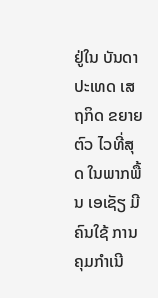ຢູ່ໃນ ບັນດາ ປະເທດ ເສຖກິດ ຂຍາຍຕົວ ໄວທີ່ສຸດ ໃນພາກພື້ນ ເອເຊັຽ ມີຄົນໃຊ້ ການຄຸມກໍາເນີ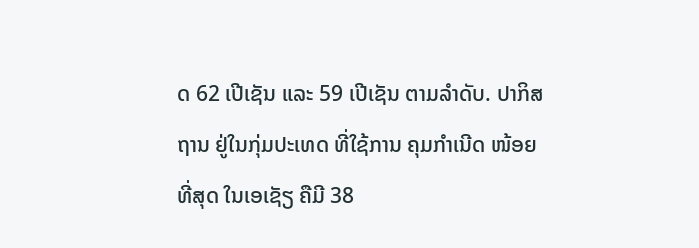ດ 62 ເປີເຊັນ ແລະ 59 ເປີເຊັນ ຕາມລໍາດັບ. ປາກິສຖານ ຢູ່ໃນກຸ່ມປະເທດ ທີ່ໃຊ້ການ ຄຸມກໍາເນີດ ໜ້ອຍທີ່ສຸດ ໃນເອເຊັຽ ຄືມີ 38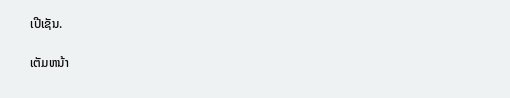ເປີເຊັນ.

ເຕັມຫນ້າ